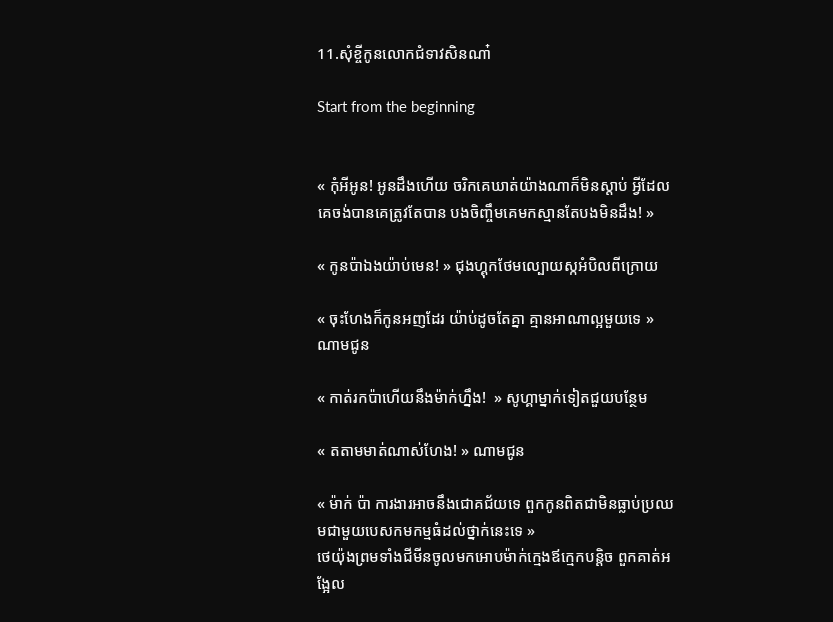11.សុំខ្ចីកូនលោកជំទាវសិនណា៎

Start from the beginning


« កុំអីអូន! អូនដឹងហេីយ ចរិកគេឃាត់យ៉ាងណាក៏មិនស្តាប់ អ្វីដែលគេចង់បានគេត្រូវតែបាន បងចិញ្ចឹមគេមកស្មានតែបងមិនដឹង! »

« កូនប៉ាឯងយ៉ាប់មេន! » ជុងហ្គុកថែមល្បោយស្កអំបិលពីក្រោយ

« ចុះហែងក៏កូនអញដែរ យ៉ាប់ដូចតែគ្នា គ្មានអាណាល្អមួយទេ » ណាមជូន

« កាត់រកប៉ាហេីយនឹងម៉ាក់ហ្នឹង!  » សូហ្គាម្នាក់ទៀតជួយបន្ថែម

« តតាមមាត់ណាស់ហែង! » ណាមជូន

« ម៉ាក់ ប៉ា ការងារអាចនឹងជោគជ័យទេ ពួកកូនពិតជាមិនធ្លាប់ប្រឈមជាមួយបេសកមកម្មធំដល់ថ្នាក់នេះទេ »
ថេយ៉ុងព្រមទាំងជីមីនចូលមកអោបម៉ាក់ក្មេងឪក្មេកបន្តិច ពួកគាត់អង្អែល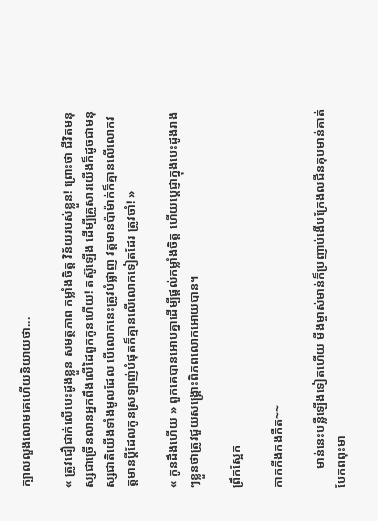ក្បាលលួងលោមគេហេីយនិយាយថា...

« ត្រូវជឿជាក់លេីបេះដូងខ្លួន សមត្ថភាព កម្លាំងចិត្ត វិន័យរបស់ខ្លួន! ព្រោះថា ជីវិតមនុស្សជាច្រេីនលានអ្នកពឹងលេីដៃពួកកូនហេីយ! តស៊ូឡេីង ដេីម្បីគ្រួសារយេីងក៏ដូចជាមនុស្សជាតិយេីងទាំងមូលដែល បេីលោកនេះត្រូវបំផ្លាញ វត្តមានប៉ាម៉ាក់ក៏គ្មានលេីលោកវត្តមានប្តីដែលកូនស្រឡាញ់បំផុតក៏គ្មានលេីលោកទៀតដែរ ត្រូវចាំ! »

« កូនដឹងហេីយ » ពួកគេបានអោបគ្នាដេីម្បីផ្តល់កម្លាំងចិត្ត ហេីយប្តេជ្ញាក្នុងបេះដូងរាងៗខ្លួនថាត្រូវជួយសង្គ្រោះពិភពលោកអោយបាន។

ព្រឹកស្អែក

កាកកីងកងកឺត~~

      មាន់នេះបន្លឺឡេីងទៀតហេីយ មីងម្ចាស់មាន់ក៏ប្រញាប់ងេីបក្រែងលជីនគុបមាន់គាត់បែកពពុះមា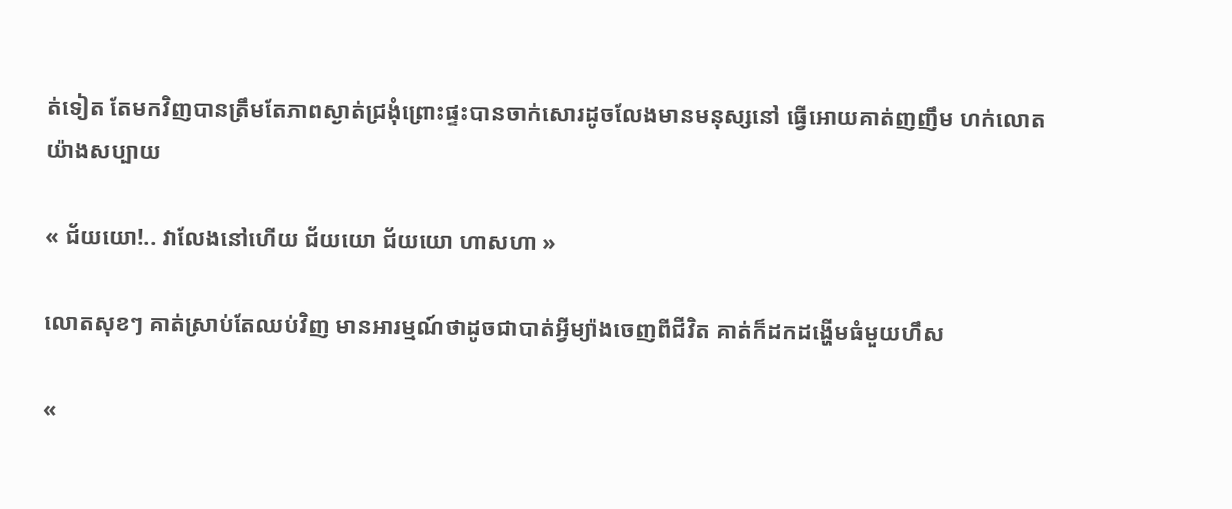ត់ទៀត តែមកវិញបានត្រឹមតែភាពស្ងាត់ជ្រងុំព្រោះផ្ទះបានចាក់សោរដូចលែងមានមនុស្សនៅ ធ្វេីអោយគាត់ញញឹម ហក់លោតយ៉ាងសប្បាយ

« ជ័យយោ!.. វាលែងនៅហេីយ ជ័យយោ ជ័យយោ ហាសហា »

លោតសុខៗ គាត់ស្រាប់តែឈប់វិញ មានអារម្មណ៍ថាដូចជាបាត់អ្វីម្យ៉ាងចេញពីជីវិត គាត់ក៏ដកដង្ហេីមធំមួយហឹស

«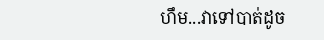ហឹម...វាទៅបាត់ដូច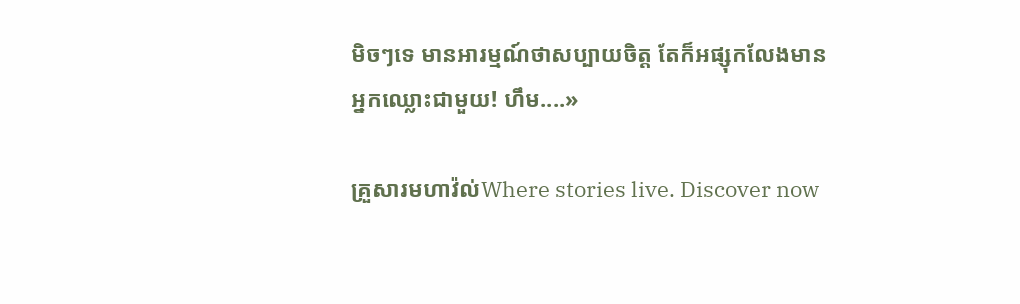មិចៗទេ មានអារម្មណ៍ថាសប្បាយចិត្ត តែក៏អផ្សុកលែងមានអ្នកឈ្លោះជាមួយ! ហឹម....»

គ្រួសារមហាវ៉ល់Where stories live. Discover now